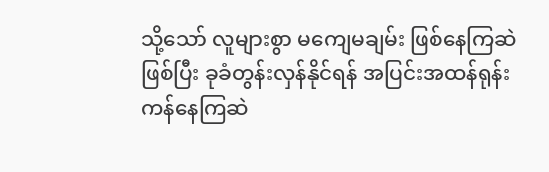သို့သော် လူများစွာ မကျေမချမ်း ဖြစ်နေကြဆဲဖြစ်ပြီး ခုခံတွန်းလှန်နိုင်ရန် အပြင်းအထန်ရုန်းကန်နေကြဆဲ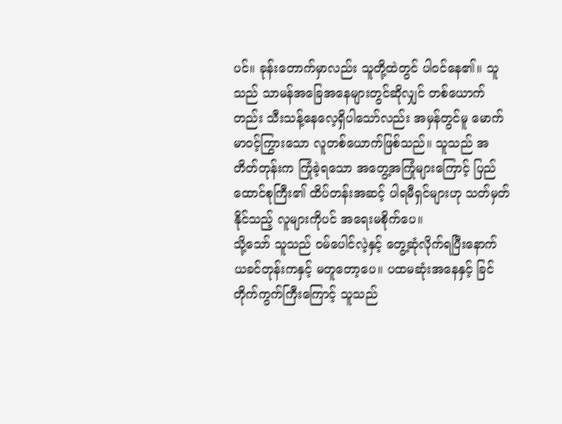ပင်။ ခုန်းတောက်မှာလည်း သူတို့ထဲတွင် ပါဝင်နေ၏။ သူသည် သာမန်အခြေအနေများတွင်ဆိုလျှင် တစ်ယောက်တည်း သီးသန့်နေလေ့ရှိပါသော်လည်း အမှန်တွင်မူ မောက်မာဝင့်ကြွားသော လူတစ်ယောက်ဖြစ်သည်။ သူသည် အတိတ်တုန်းက ကြုံခဲ့ရသော အတွေ့အကြုံများကြောင့် ပြည်ထောင်စုကြီး၏ ထိပ်တန်းအဆင့် ပါရမီရှင်များဟု သတ်မှတ်နိုင်သည့် လူများကိုပင် အရေးမစိုက်ပေ။
သို့သော် သူသည် ဝမ်ပေါင်လဲ့နှင့် တွေ့ဆုံလိုက်ရပြီးနောက် ယခင်တုန်းကနှင့် မတူတော့ပေ။ ပထမဆုံးအနေနှင့် ခြင်တိုက်ကွက်ကြီးကြောင့် သူသည်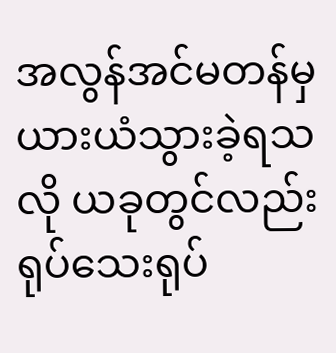အလွန်အင်မတန်မှ ယားယံသွားခဲ့ရသလို ယခုတွင်လည်း ရုပ်သေးရုပ်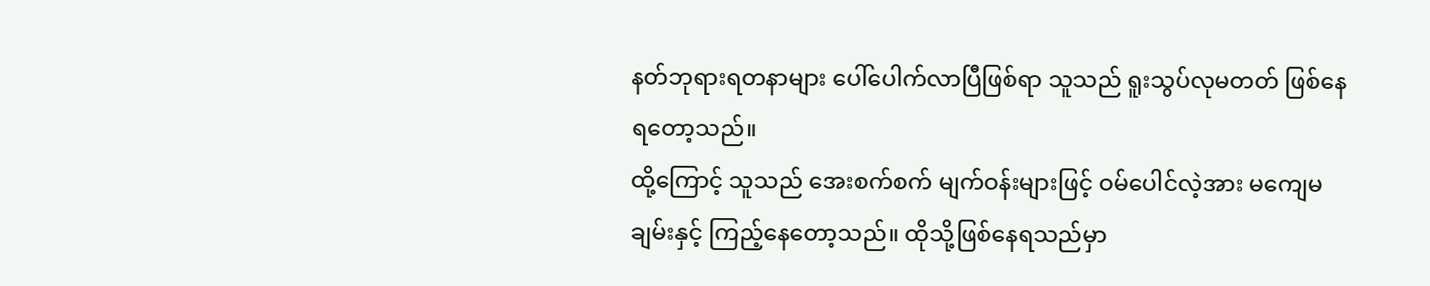နတ်ဘုရားရတနာများ ပေါ်ပေါက်လာပြီဖြစ်ရာ သူသည် ရူးသွပ်လုမတတ် ဖြစ်နေရတော့သည်။
ထို့ကြောင့် သူသည် အေးစက်စက် မျက်ဝန်းများဖြင့် ဝမ်ပေါင်လဲ့အား မကျေမချမ်းနှင့် ကြည့်နေတော့သည်။ ထိုသို့ဖြစ်နေရသည်မှာ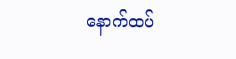နောက်ထပ်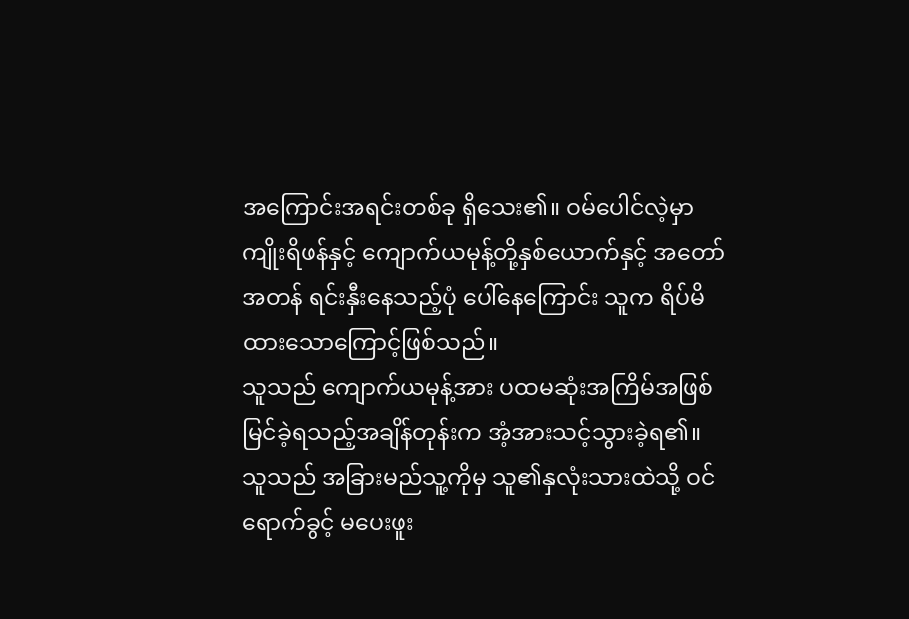အကြောင်းအရင်းတစ်ခု ရှိသေး၏။ ဝမ်ပေါင်လဲ့မှာ ကျိုးရိဖန်နှင့် ကျောက်ယမုန့်တို့နှစ်ယောက်နှင့် အတော်အတန် ရင်းနှီးနေသည့်ပုံ ပေါ်နေကြောင်း သူက ရိပ်မိထားသောကြောင့်ဖြစ်သည်။
သူသည် ကျောက်ယမုန့်အား ပထမဆုံးအကြိမ်အဖြစ် မြင်ခဲ့ရသည့်အချိန်တုန်းက အံ့အားသင့်သွားခဲ့ရ၏။ သူသည် အခြားမည်သူ့ကိုမှ သူ၏နှလုံးသားထဲသို့ ဝင်ရောက်ခွင့် မပေးဖူး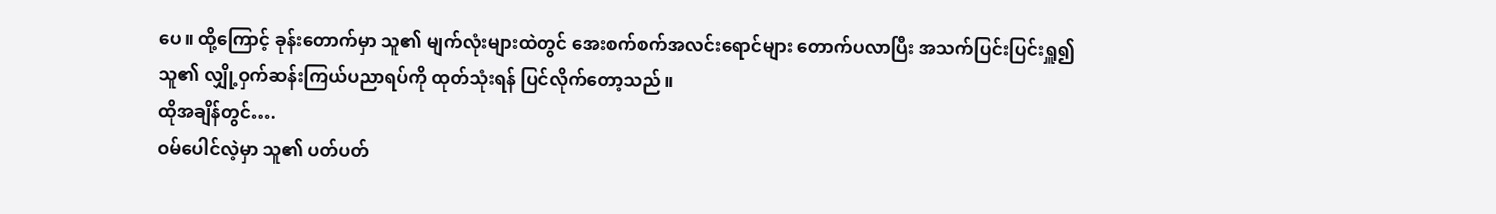ပေ။ ထို့ကြောင့် ခုန်းတောက်မှာ သူ၏ မျက်လုံးများထဲတွင် အေးစက်စက်အလင်းရောင်များ တောက်ပလာပြီး အသက်ပြင်းပြင်းရှူ၍ သူ၏ လျှို့ဝှက်ဆန်းကြယ်ပညာရပ်ကို ထုတ်သုံးရန် ပြင်လိုက်တော့သည်။
ထိုအချိန်တွင်….
ဝမ်ပေါင်လဲ့မှာ သူ၏ ပတ်ပတ်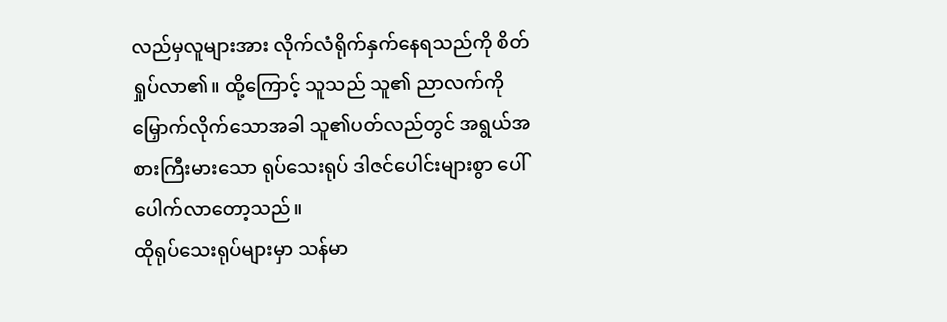လည်မှလူများအား လိုက်လံရိုက်နှက်နေရသည်ကို စိတ်ရှုပ်လာ၏။ ထို့ကြောင့် သူသည် သူ၏ ညာလက်ကို မြှောက်လိုက်သောအခါ သူ၏ပတ်လည်တွင် အရွယ်အစားကြီးမားသော ရုပ်သေးရုပ် ဒါဇင်ပေါင်းများစွာ ပေါ်ပေါက်လာတော့သည်။
ထိုရုပ်သေးရုပ်များမှာ သန်မာ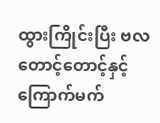ထွားကြိုင်းပြီး ဗလတောင့်တောင့်နှင့် ကြောက်မက်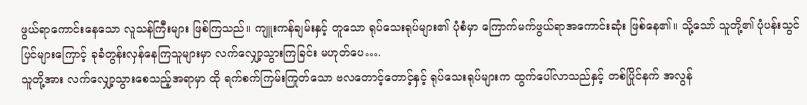ဖွယ်ရာကောင်းနေသော လူသန်ကြီးများ ဖြစ်ကြသည်။ ကျူးကန်ချမ်းနှင့် တူသော ရုပ်သေးရုပ်များ၏ ပုံစံမှာ ကြောက်မက်ဖွယ်ရာအကောင်းဆုံး ဖြစ်နေ၏။ သို့သော် သူတို့၏ ပုံပန်းသွင်ပြင်များကြောင့် ခုခံတွန်းလှန်နေကြသူများမှာ လက်လျှော့သွားကြခြင်း မဟုတ်ပေ….
သူတို့အား လက်လျှော့သွားစေသည့်အရာမှာ ထို ရက်စက်ကြမ်းကြုတ်သော ဗလတောင့်တောင့်နှင့် ရုပ်သေးရုပ်များက ထွက်ပေါ်လာသည်နှင့် တစ်ပြိုင်နက် အလွန်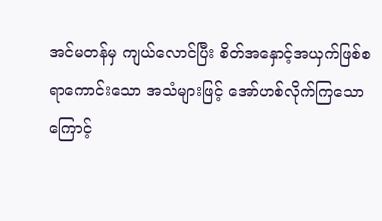အင်မတန်မှ ကျယ်လောင်ပြီး စိတ်အနှောင့်အယှက်ဖြစ်စရာကောင်းသော အသံများဖြင့် အော်ဟစ်လိုက်ကြသောကြောင့်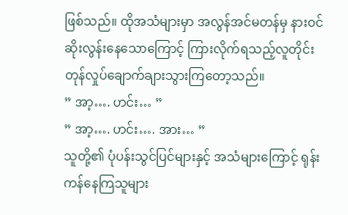ဖြစ်သည်။ ထိုအသံများမှာ အလွန်အင်မတန်မှ နားဝင်ဆိုးလွန်းနေသောကြောင့် ကြားလိုက်ရသည့်လူတိုင်း တုန်လှုပ်ချောက်ချားသွားကြတော့သည်။
” အာ့…. ဟင်း… ”
” အာ့…. ဟင်း…. အား… ”
သူတို့၏ ပုံပန်းသွင်ပြင်များနှင့် အသံများကြောင့် ရုန်းကန်နေကြသူများ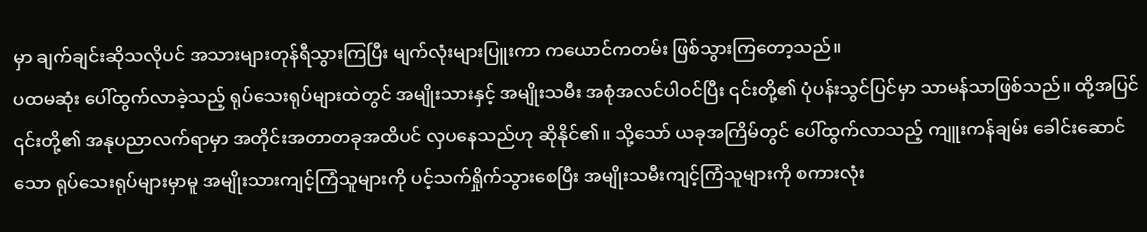မှာ ချက်ချင်းဆိုသလိုပင် အသားများတုန်ရီသွားကြပြီး မျက်လုံးများပြူးကာ ကယောင်ကတမ်း ဖြစ်သွားကြတော့သည်။
ပထမဆုံး ပေါ်ထွက်လာခဲ့သည့် ရုပ်သေးရုပ်များထဲတွင် အမျိုးသားနှင့် အမျိုးသမီး အစုံအလင်ပါဝင်ပြီး ၎င်းတို့၏ ပုံပန်းသွင်ပြင်မှာ သာမန်သာဖြစ်သည်။ ထို့အပြင် ၎င်းတို့၏ အနုပညာလက်ရာမှာ အတိုင်းအတာတခုအထိပင် လှပနေသည်ဟု ဆိုနိုင်၏။ သို့သော် ယခုအကြိမ်တွင် ပေါ်ထွက်လာသည့် ကျူးကန်ချမ်း ခေါင်းဆောင်သော ရုပ်သေးရုပ်များမှာမူ အမျိုးသားကျင့်ကြံသူများကို ပင့်သက်ရှိုက်သွားစေပြီး အမျိုးသမီးကျင့်ကြံသူများကို စကားလုံး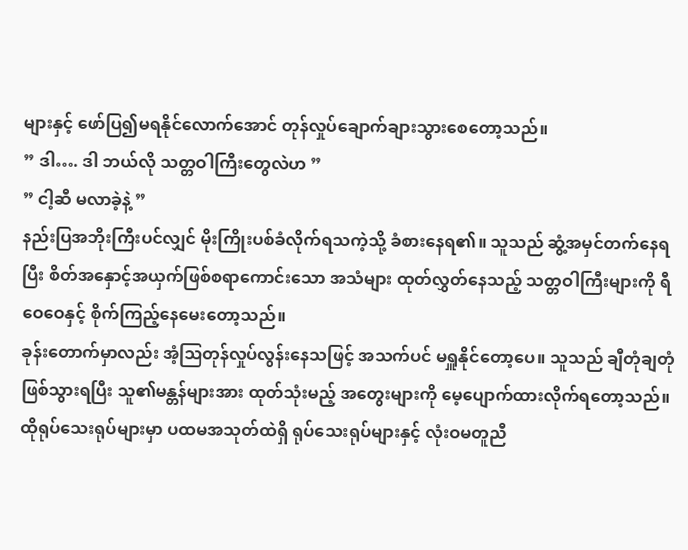များနှင့် ဖော်ပြ၍မရနိုင်လောက်အောင် တုန်လှုပ်ချောက်ချားသွားစေတော့သည်။
” ဒါ…. ဒါ ဘယ်လို သတ္တဝါကြီးတွေလဲဟ ”
” ငါ့ဆီ မလာခဲ့နဲ့ ”
နည်းပြအဘိုးကြီးပင်လျှင် မိုးကြိုးပစ်ခံလိုက်ရသကဲ့သို့ ခံစားနေရ၏။ သူသည် ဆွံ့အမှင်တက်နေရပြီး စိတ်အနှောင့်အယှက်ဖြစ်စရာကောင်းသော အသံများ ထုတ်လွှတ်နေသည့် သတ္တဝါကြီးများကို ရီဝေဝေနှင့် စိုက်ကြည့်နေမေးတော့သည်။
ခုန်းတောက်မှာလည်း အံ့ဩတုန်လှုပ်လွန်းနေသဖြင့် အသက်ပင် မရှူနိုင်တော့ပေ။ သူသည် ချီတုံချတုံ ဖြစ်သွားရပြီး သူ၏မန္တန်များအား ထုတ်သုံးမည့် အတွေးများကို မေ့ပျောက်ထားလိုက်ရတော့သည်။ ထိုရုပ်သေးရုပ်များမှာ ပထမအသုတ်ထဲရှိ ရုပ်သေးရုပ်များနှင့် လုံးဝမတူညီ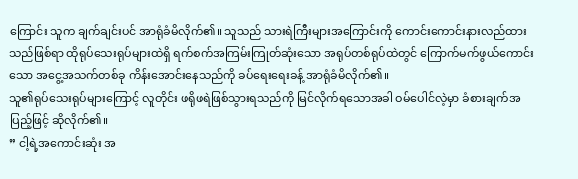ကြောင်း သူက ချက်ချင်းပင် အာရုံခံမိလိုက်၏။ သူသည် သားရဲကြီးများအကြောင်းကို ကောင်းကောင်းနားလည်ထားသည်ဖြစ်ရာ ထိုရုပ်သေးရုပ်များထဲရှိ ရက်စက်အကြမ်းကြုတ်ဆုံးသော အရုပ်တစ်ရုပ်ထဲတွင် ကြောက်မက်ဖွယ်ကောင်းသော အငွေ့အသက်တစ်ခု ကိန်းအောင်းနေသည်ကို ခပ်ရေးရေးခန့် အာရုံခံမိလိုက်၏။
သူ၏ရုပ်သေးရုပ်များကြောင့် လူတိုင်း ဖရိုဖရဲဖြစ်သွားရသည်ကို မြင်လိုက်ရသောအခါ ဝမ်ပေါင်လဲ့မှာ ခံစားချက်အပြည့်ဖြင့် ဆိုလိုက်၏။
” ငါ့ရဲ့အကောင်းဆုံး အ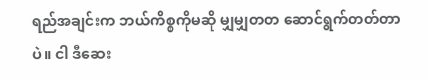ရည်အချင်းက ဘယ်ကိစ္စကိုမဆို မျှမျှတတ ဆောင်ရွက်တတ်တာပဲ။ ငါ ဒီဆေး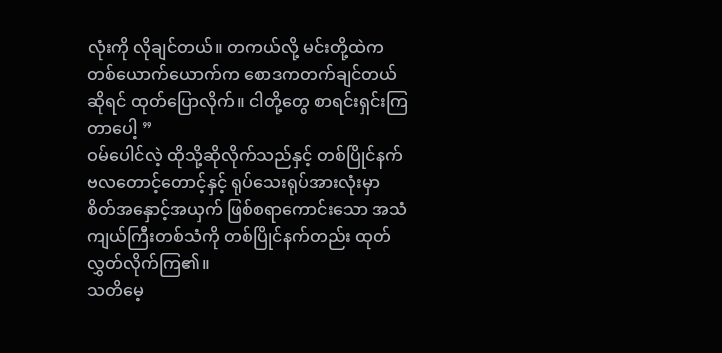လုံးကို လိုချင်တယ်။ တကယ်လို့ မင်းတို့ထဲက တစ်ယောက်ယောက်က စောဒကတက်ချင်တယ်ဆိုရင် ထုတ်ပြောလိုက်။ ငါတို့တွေ စာရင်းရှင်းကြတာပေါ့ ”
ဝမ်ပေါင်လဲ့ ထိုသို့ဆိုလိုက်သည်နှင့် တစ်ပြိုင်နက် ဗလတောင့်တောင့်နှင့် ရုပ်သေးရုပ်အားလုံးမှာ စိတ်အနှောင့်အယှက် ဖြစ်စရာကောင်းသော အသံကျယ်ကြီးတစ်သံကို တစ်ပြိုင်နက်တည်း ထုတ်လွှတ်လိုက်ကြ၏။
သတိမေ့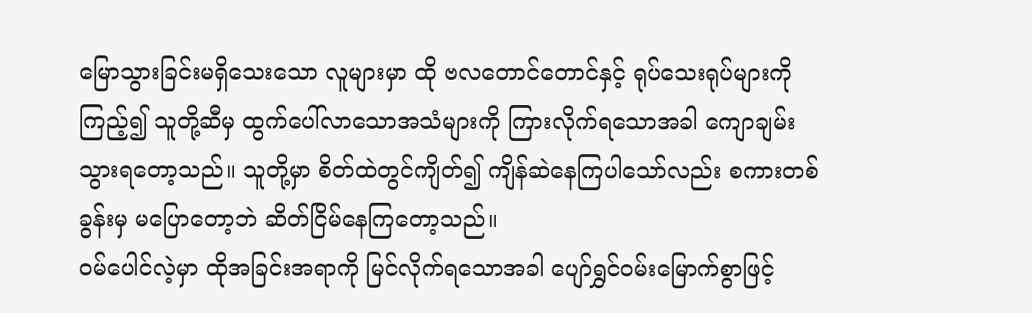မြောသွားခြင်းမရှိသေးသော လူများမှာ ထို ဗလတောင်တောင်နှင့် ရုပ်သေးရုပ်များကို ကြည့်၍ သူတို့ဆီမှ ထွက်ပေါ်လာသောအသံများကို ကြားလိုက်ရသောအခါ ကျောချမ်းသွားရတော့သည်။ သူတို့မှာ စိတ်ထဲတွင်ကျိတ်၍ ကျိန်ဆဲနေကြပါသော်လည်း စကားတစ်ခွန်းမှ မပြောတော့ဘဲ ဆိတ်ငြိမ်နေကြတော့သည်။
ဝမ်ပေါင်လဲ့မှာ ထိုအခြင်းအရာကို မြင်လိုက်ရသောအခါ ပျော်ရွှင်ဝမ်းမြောက်စွာဖြင့်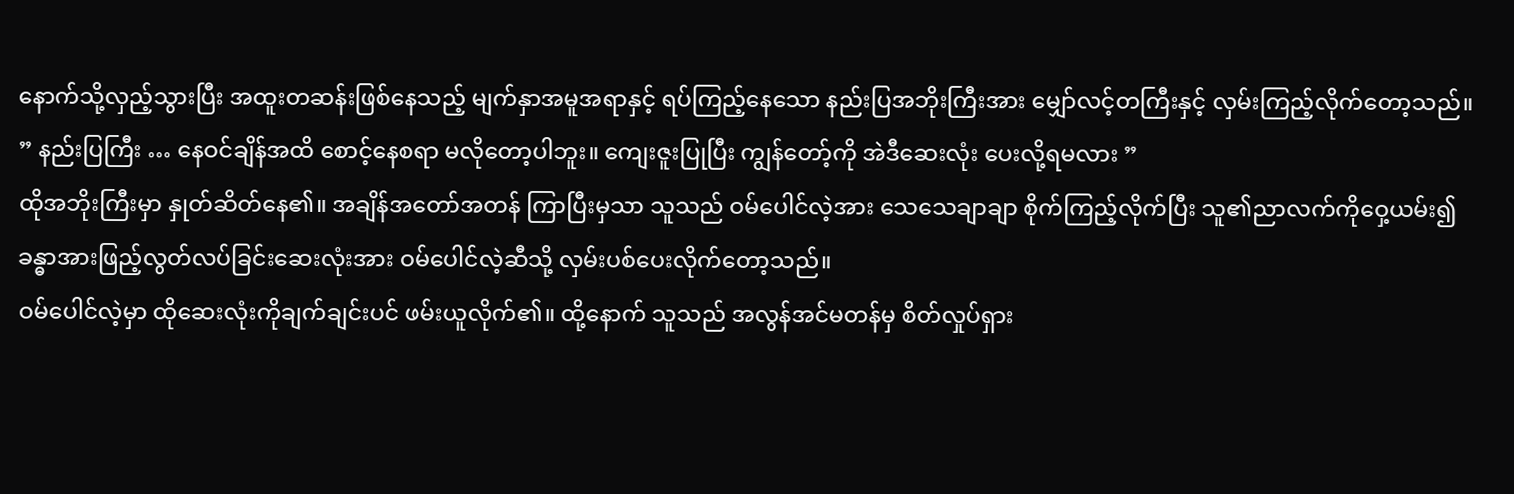နောက်သို့လှည့်သွားပြီး အထူးတဆန်းဖြစ်နေသည့် မျက်နှာအမူအရာနှင့် ရပ်ကြည့်နေသော နည်းပြအဘိုးကြီးအား မျှော်လင့်တကြီးနှင့် လှမ်းကြည့်လိုက်တော့သည်။
” နည်းပြကြီး … နေဝင်ချိန်အထိ စောင့်နေစရာ မလိုတော့ပါဘူး။ ကျေးဇူးပြုပြီး ကျွန်တော့်ကို အဲဒီဆေးလုံး ပေးလို့ရမလား ”
ထိုအဘိုးကြီးမှာ နှုတ်ဆိတ်နေ၏။ အချိန်အတော်အတန် ကြာပြီးမှသာ သူသည် ဝမ်ပေါင်လဲ့အား သေသေချာချာ စိုက်ကြည့်လိုက်ပြီး သူ၏ညာလက်ကိုဝှေ့ယမ်း၍ ခန္ဓာအားဖြည့်လွတ်လပ်ခြင်းဆေးလုံးအား ဝမ်ပေါင်လဲ့ဆီသို့ လှမ်းပစ်ပေးလိုက်တော့သည်။
ဝမ်ပေါင်လဲ့မှာ ထိုဆေးလုံးကိုချက်ချင်းပင် ဖမ်းယူလိုက်၏။ ထို့နောက် သူသည် အလွန်အင်မတန်မှ စိတ်လှုပ်ရှား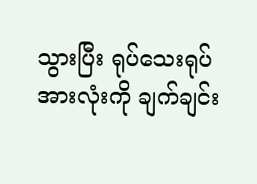သွားပြီး ရုပ်သေးရုပ်အားလုံးကို ချက်ချင်း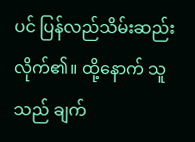ပင် ပြန်လည်သိမ်းဆည်းလိုက်၏။ ထို့နောက် သူသည် ချက်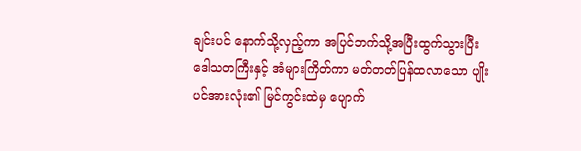ချင်းပင် နောက်သို့လှည့်ကာ အပြင်ဘက်သို့အပြီးထွက်သွားပြီး ဒေါသတကြီးနှင့် အံများကြိတ်ကာ မတ်တတ်ပြန်ထလာသော ပျိုးပင်အားလုံး၏ မြင်ကွင်းထဲမှ ပျောက်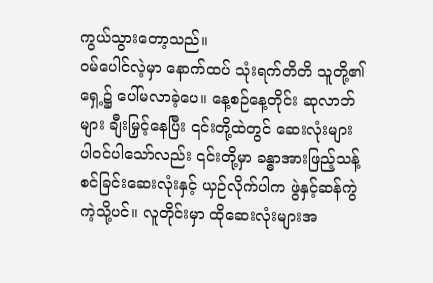ကွယ်သွားတော့သည်။
ဝမ်ပေါင်လဲ့မှာ နောက်ထပ် သုံးရက်တိတိ သူတို့၏ရှေ့၌ ပေါ်မလာခဲ့ပေ။ နေ့စဉ်နေ့တိုင်း ဆုလာဘ်များ ချီးမြှင့်နေပြီး ၎င်းတို့ထဲတွင် ဆေးလုံးများ ပါဝင်ပါသော်လည်း ၎င်းတို့မှာ ခန္ဓာအားဖြည့်သန့်စင်ခြင်းဆေးလုံးနှင့် ယှဉ်လိုက်ပါက ဖွဲနှင့်ဆန်ကွဲကဲ့သို့ပင်။ လူတိုင်းမှာ ထိုဆေးလုံးများအ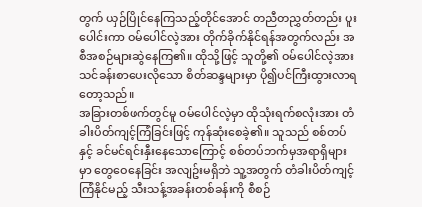တွက် ယှဉ်ပြိုင်နေကြသည့်တိုင်အောင် တညီတညွှတ်တည်း ပူးပေါင်းကာ ဝမ်ပေါင်လဲ့အား တိုက်ခိုက်နိုင်ရန်အတွက်လည်း အစီအစဉ်များဆွဲနေကြ၏။ ထိုသို့ဖြင့် သူတို့၏ ဝမ်ပေါင်လဲ့အား သင်ခန်းစာပေးလိုသော စိတ်ဆန္ဒများမှာ ပို၍ပင်ကြီးထွားလာရတော့သည်။
အခြားတစ်ဖက်တွင်မူ ဝမ်ပေါင်လဲ့မှာ ထိုသုံးရက်စလုံးအား တံခါးပိတ်ကျင့်ကြံခြင်းဖြင့် ကုန်ဆုံးစေခဲ့၏။ သူသည် စစ်တပ်နှင့် ခင်မင်ရင်းနှီးနေသောကြောင့် စစ်တပ်ဘက်မှအရာရှိများမှာ တွေဝေနေခြင်း အလျဥ်းမရှိဘဲ သူ့အတွက် တံခါးပိတ်ကျင့်ကြံနိုင်မည့် သီးသန့်အခန်းတစ်ခန်းကို စီစဉ်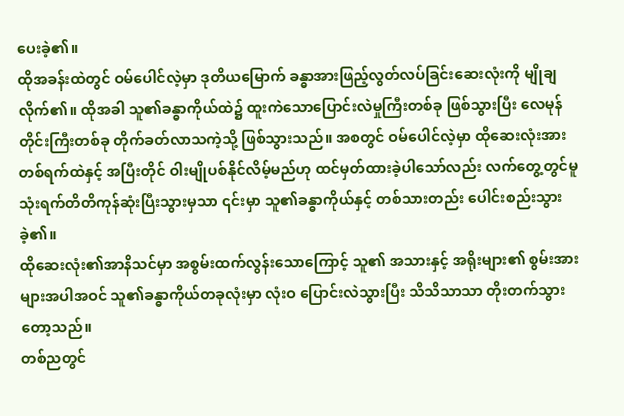ပေးခဲ့၏။
ထိုအခန်းထဲတွင် ဝမ်ပေါင်လဲ့မှာ ဒုတိယမြောက် ခန္ဓာအားဖြည့်လွတ်လပ်ခြင်းဆေးလုံးကို မျိုချလိုက်၏။ ထိုအခါ သူ၏ခန္ဓာကိုယ်ထဲ၌ ထူးကဲသောပြောင်းလဲမှုကြီးတစ်ခု ဖြစ်သွားပြီး လေမုန်တိုင်းကြီးတစ်ခု တိုက်ခတ်လာသကဲ့သို့ ဖြစ်သွားသည်။ အစတွင် ဝမ်ပေါင်လဲ့မှာ ထိုဆေးလုံးအား တစ်ရက်ထဲနှင့် အပြီးတိုင် ဝါးမျိုပစ်နိုင်လိမ့်မည်ဟု ထင်မှတ်ထားခဲ့ပါသော်လည်း လက်တွေ့တွင်မူ သုံးရက်တိတိကုန်ဆုံးပြီးသွားမှသာ ၎င်းမှာ သူ၏ခန္ဓာကိုယ်နှင့် တစ်သားတည်း ပေါင်းစည်းသွားခဲ့၏။
ထိုဆေးလုံး၏အာနိသင်မှာ အစွမ်းထက်လွန်းသောကြောင့် သူ၏ အသားနှင့် အရိုးများ၏ စွမ်းအားများအပါအဝင် သူ၏ခန္ဓာကိုယ်တခုလုံးမှာ လုံးဝ ပြောင်းလဲသွားပြီး သိသိသာသာ တိုးတက်သွားတော့သည်။
တစ်ညတွင်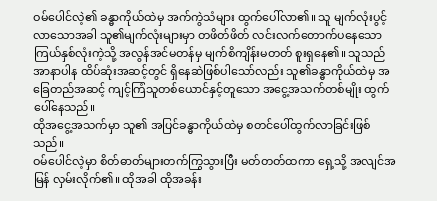ဝမ်ပေါင်လဲ့၏ ခန္ဓာကိုယ်ထဲမှ အက်ကွဲသံများ ထွက်ပေါ်လာ၏။ သူ မျက်လုံးပွင့်လာသောအခါ သူ၏မျက်လုံးများမှာ တဖိတ်ဖိတ် လင်းလက်တောက်ပနေသော ကြယ်နှစ်လုံးကဲ့သို့ အလွန်အင်မတန်မှ မျက်စိကျိန်းမတတ် စူးရှနေ၏။ သူသည် အာနာပါန ထိပ်ဆုံးအဆင့်တွင် ရှိနေဆဲဖြစ်ပါသော်လည်း သူ၏ခန္ဓာကိုယ်ထဲမှ အခြေတည်အဆင့် ကျင့်ကြံသူတစ်ယောင်နှင့်တူသော အငွေ့အသက်တစ်မျိုး ထွက်ပေါ်နေသည်။
ထိုအငွေ့အသက်မှာ သူ၏ အပြင်ခန္ဓာကိုယ်ထဲမှ စတင်ပေါ်ထွက်လာခြင်းဖြစ်သည်။
ဝမ်ပေါင်လဲ့မှာ စိတ်ဓာတ်များတက်ကြွသွားပြီး မတ်တတ်ထကာ ရှေ့သို့ အလျင်အမြန် လှမ်းလိုက်၏။ ထိုအခါ ထိုအခန်း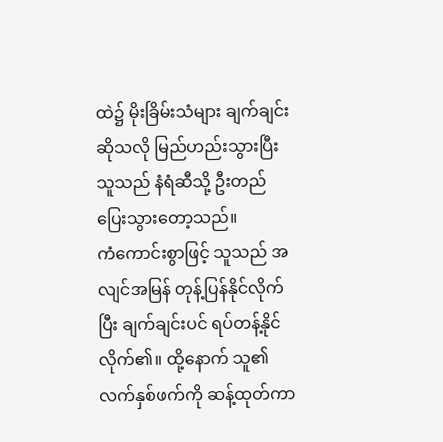ထဲ၌ မိုးခြိမ်းသံများ ချက်ချင်းဆိုသလို မြည်ဟည်းသွားပြီး သူသည် နံရံဆီသို့ ဦးတည်ပြေးသွားတော့သည်။
ကံကောင်းစွာဖြင့် သူသည် အလျင်အမြန် တုန့်ပြန်နိုင်လိုက်ပြီး ချက်ချင်းပင် ရပ်တန့်နိုင်လိုက်၏။ ထို့နောက် သူ၏လက်နှစ်ဖက်ကို ဆန့်ထုတ်ကာ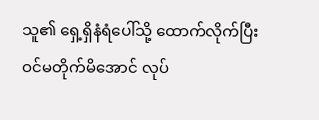သူ၏ ရှေ့ရှိနံရံပေါ်သို့ ထောက်လိုက်ပြီး ဝင်မတိုက်မိအောင် လုပ်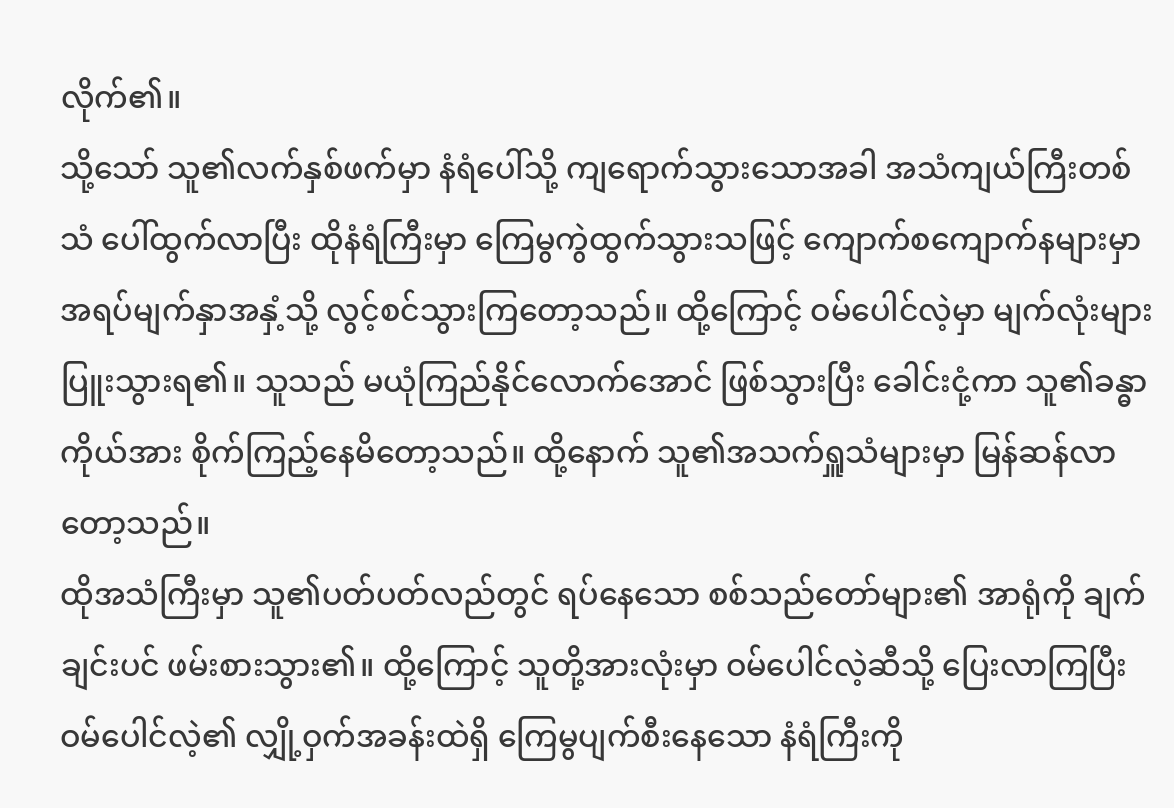လိုက်၏။
သို့သော် သူ၏လက်နှစ်ဖက်မှာ နံရံပေါ်သို့ ကျရောက်သွားသောအခါ အသံကျယ်ကြီးတစ်သံ ပေါ်ထွက်လာပြီး ထိုနံရံကြီးမှာ ကြေမွကွဲထွက်သွားသဖြင့် ကျောက်စကျောက်နများမှာ အရပ်မျက်နှာအနှံ့သို့ လွင့်စင်သွားကြတော့သည်။ ထို့ကြောင့် ဝမ်ပေါင်လဲ့မှာ မျက်လုံးများ ပြူးသွားရ၏။ သူသည် မယုံကြည်နိုင်လောက်အောင် ဖြစ်သွားပြီး ခေါင်းငုံ့ကာ သူ၏ခန္ဓာကိုယ်အား စိုက်ကြည့်နေမိတော့သည်။ ထို့နောက် သူ၏အသက်ရှူသံများမှာ မြန်ဆန်လာတော့သည်။
ထိုအသံကြီးမှာ သူ၏ပတ်ပတ်လည်တွင် ရပ်နေသော စစ်သည်တော်များ၏ အာရုံကို ချက်ချင်းပင် ဖမ်းစားသွား၏။ ထို့ကြောင့် သူတို့အားလုံးမှာ ဝမ်ပေါင်လဲ့ဆီသို့ ပြေးလာကြပြီး ဝမ်ပေါင်လဲ့၏ လျှို့ဝှက်အခန်းထဲရှိ ကြေမွပျက်စီးနေသော နံရံကြီးကို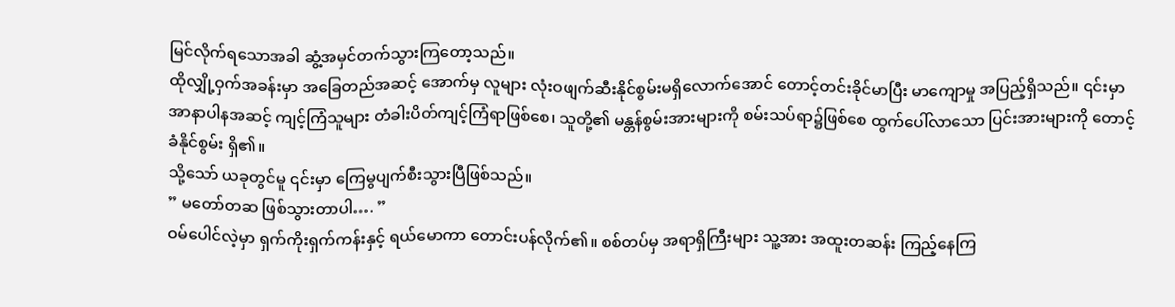မြင်လိုက်ရသောအခါ ဆွံ့အမှင်တက်သွားကြတော့သည်။
ထိုလျှို့ဝှက်အခန်းမှာ အခြေတည်အဆင့် အောက်မှ လူများ လုံးဝဖျက်ဆီးနိုင်စွမ်းမရှိလောက်အောင် တောင့်တင်းခိုင်မာပြီး မာကျောမှု အပြည့်ရှိသည်။ ၎င်းမှာ အာနာပါနအဆင့် ကျင့်ကြံသူများ တံခါးပိတ်ကျင့်ကြံရာဖြစ်စေ၊ သူတို့၏ မန္တန်စွမ်းအားများကို စမ်းသပ်ရာ၌ဖြစ်စေ ထွက်ပေါ်လာသော ပြင်းအားများကို တောင့်ခံနိုင်စွမ်း ရှိ၏။
သို့သော် ယခုတွင်မူ ၎င်းမှာ ကြေမွပျက်စီးသွားပြီဖြစ်သည်။
” မတော်တဆ ဖြစ်သွားတာပါ…. ”
ဝမ်ပေါင်လဲ့မှာ ရှက်ကိုးရှက်ကန်းနှင့် ရယ်မောကာ တောင်းပန်လိုက်၏။ စစ်တပ်မှ အရာရှိကြီးများ သူ့အား အထူးတဆန်း ကြည့်နေကြ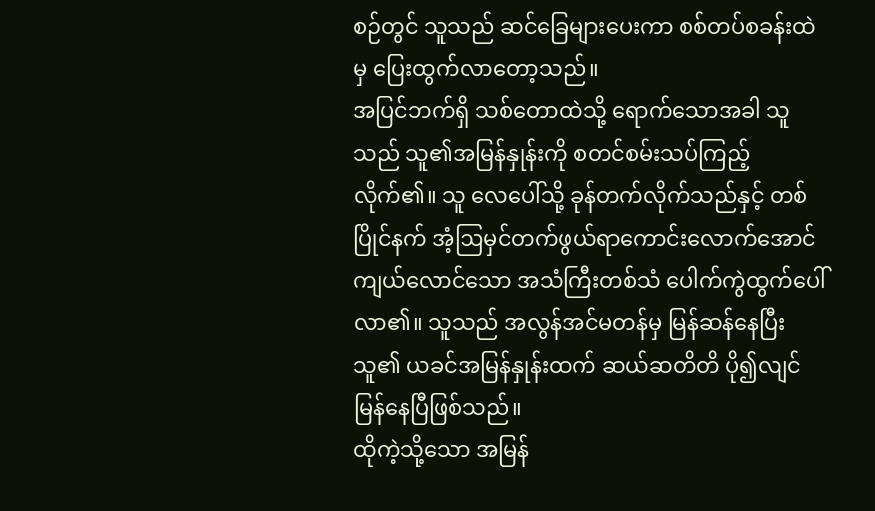စဉ်တွင် သူသည် ဆင်ခြေများပေးကာ စစ်တပ်စခန်းထဲမှ ပြေးထွက်လာတော့သည်။
အပြင်ဘက်ရှိ သစ်တောထဲသို့ ရောက်သောအခါ သူသည် သူ၏အမြန်နှုန်းကို စတင်စမ်းသပ်ကြည့်လိုက်၏။ သူ လေပေါ်သို့ ခုန်တက်လိုက်သည်နှင့် တစ်ပြိုင်နက် အံ့ဩမှင်တက်ဖွယ်ရာကောင်းလောက်အောင် ကျယ်လောင်သော အသံကြီးတစ်သံ ပေါက်ကွဲထွက်ပေါ်လာ၏။ သူသည် အလွန်အင်မတန်မှ မြန်ဆန်နေပြီး သူ၏ ယခင်အမြန်နှုန်းထက် ဆယ်ဆတိတိ ပို၍လျင်မြန်နေပြီဖြစ်သည်။
ထိုကဲ့သို့သော အမြန်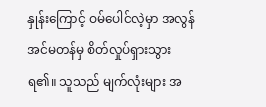နှုန်းကြောင့် ဝမ်ပေါင်လဲ့မှာ အလွန်အင်မတန်မှ စိတ်လှုပ်ရှားသွားရ၏။ သူသည် မျက်လုံးများ အ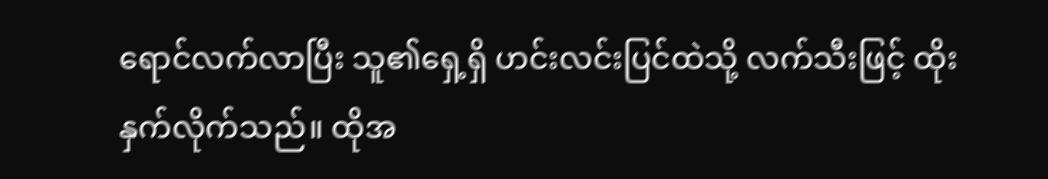ရောင်လက်လာပြီး သူ၏ရှေ့ရှိ ဟင်းလင်းပြင်ထဲသို့ လက်သီးဖြင့် ထိုးနှက်လိုက်သည်။ ထိုအ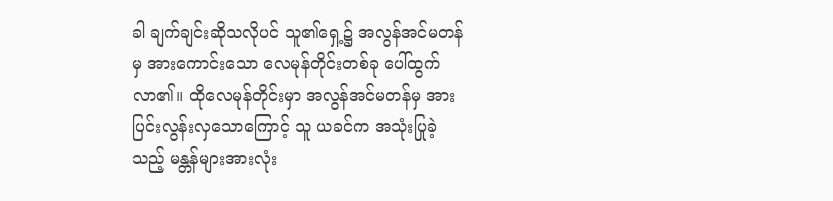ခါ ချက်ချင်းဆိုသလိုပင် သူ၏ရှေ့၌ အလွန်အင်မတန်မှ အားကောင်းသော လေမုန်တိုင်းတစ်ခု ပေါ်ထွက်လာ၏။ ထိုလေမုန်တိုင်းမှာ အလွန်အင်မတန်မှ အားပြင်းလွန်းလှသောကြောင့် သူ ယခင်က အသုံးပြုခဲ့သည့် မန္တန်များအားလုံး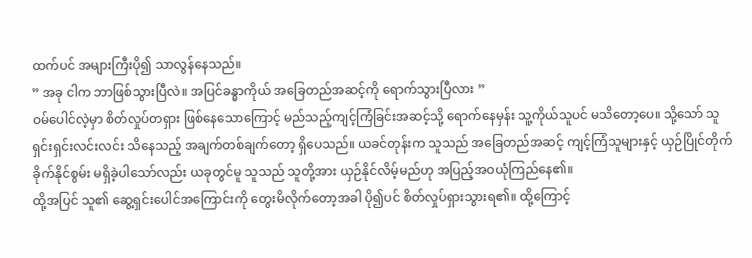ထက်ပင် အများကြီးပို၍ သာလွန်နေသည်။
” အခု ငါက ဘာဖြစ်သွားပြီလဲ။ အပြင်ခန္ဓာကိုယ် အခြေတည်အဆင့်ကို ရောက်သွားပြီလား ”
ဝမ်ပေါင်လဲ့မှာ စိတ်လှုပ်တရှား ဖြစ်နေသောကြောင့် မည်သည့်ကျင့်ကြံခြင်းအဆင့်သို့ ရောက်နေမှန်း သူ့ကိုယ်သူပင် မသိတော့ပေ။ သို့သော် သူ ရှင်းရှင်းလင်းလင်း သိနေသည့် အချက်တစ်ချက်တော့ ရှိပေသည်။ ယခင်တုန်းက သူသည် အခြေတည်အဆင့် ကျင့်ကြံသူများနှင့် ယှဉ်ပြိုင်တိုက်ခိုက်နိုင်စွမ်း မရှိခဲ့ပါသော်လည်း ယခုတွင်မူ သူသည် သူတို့အား ယှဉ်နိုင်လိမ့်မည်ဟု အပြည့်အဝယုံကြည်နေ၏။
ထို့အပြင် သူ၏ ဆွေ့ရှင်းပေါင်အကြောင်းကို တွေးမိလိုက်တော့အခါ ပို၍ပင် စိတ်လှုပ်ရှားသွားရ၏။ ထို့ကြောင့်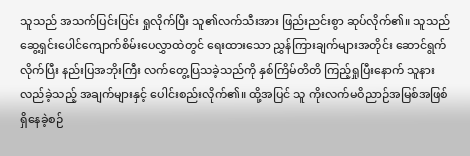သူသည် အသက်ပြင်းပြင်း ရှုလိုက်ပြီး သူ၏လက်သီးအား ဖြည်းညင်းစွာ ဆုပ်လိုက်၏။ သူသည် ဆွေ့ရှင်းပေါင်ကျောက်စိမ်းပေလွှာထဲတွင် ရေးထားသော ညွှန်ကြားချက်များအတိုင်း ဆောင်ရွက်လိုက်ပြီး နည်းပြအဘိုးကြီး လက်တွေ့ပြသခဲ့သည်ကို နှစ်ကြိမ်တိတိ ကြည့်ရှုပြီးနောက် သူနားလည်ခဲ့သည့် အချက်များနှင့် ပေါင်းစည်းလိုက်၏။ ထို့အပြင် သူ ကိုးလက်မဝိညာဉ်အမြစ်အဖြစ် ရှိနေခဲ့စဉ်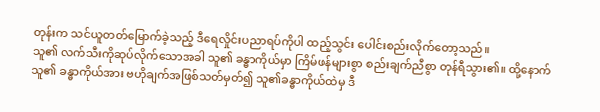တုန်းက သင်ယူတတ်မြောက်ခဲ့သည့် ဒီရေလှိုင်းပညာရပ်ကိုပါ ထည့်သွင်း ပေါင်းစည်းလိုက်တော့သည်။
သူ၏ လက်သီးကိုဆုပ်လိုက်သောအခါ သူ၏ ခန္ဓာကိုယ်မှာ ကြိမ်ဖန်များစွာ စည်းချက်ညီစွာ တုန်ရီသွား၏။ ထို့နောက် သူ၏ ခန္ဓာကိုယ်အား ဗဟိုချက်အဖြစ်သတ်မှတ်၍ သူ၏ခန္ဓာကိုယ်ထဲမှ ဒီ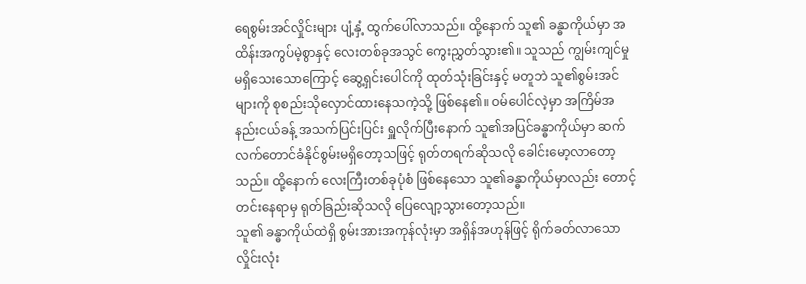ရေစွမ်းအင်လှိုင်းများ ပျံ့နှံ့ ထွက်ပေါ်လာသည်။ ထို့နောက် သူ၏ ခန္ဓာကိုယ်မှာ အထိန်းအကွပ်မဲ့စွာနှင့် လေးတစ်ခုအသွင် ကွေးညွှတ်သွား၏။ သူသည် ကျွမ်းကျင်မှု မရှိသေးသောကြောင့် ဆွေ့ရှင်းပေါင်ကို ထုတ်သုံးခြင်းနှင့် မတူဘဲ သူ၏စွမ်းအင်များကို စုစည်းသိုလှောင်ထားနေသကဲ့သို့ ဖြစ်နေ၏။ ဝမ်ပေါင်လဲ့မှာ အကြိမ်အနည်းငယ်ခန့် အသက်ပြင်းပြင်း ရှူလိုက်ပြီးနောက် သူ၏အပြင်ခန္ဓာကိုယ်မှာ ဆက်လက်တောင်ခံနိုင်စွမ်းမရှိတော့သဖြင့် ရုတ်တရက်ဆိုသလို ခေါင်းမော့လာတော့သည်။ ထို့နောက် လေးကြီးတစ်ခုပုံစံ ဖြစ်နေသော သူ၏ခန္ဓာကိုယ်မှာလည်း တောင့်တင်းနေရာမှ ရုတ်ခြည်းဆိုသလို ပြေလျော့သွားတော့သည်။
သူ၏ ခန္ဓာကိုယ်ထဲရှိ စွမ်းအားအကုန်လုံးမှာ အရှိန်အဟုန်ဖြင့် ရိုက်ခတ်လာသော လှိုင်းလုံး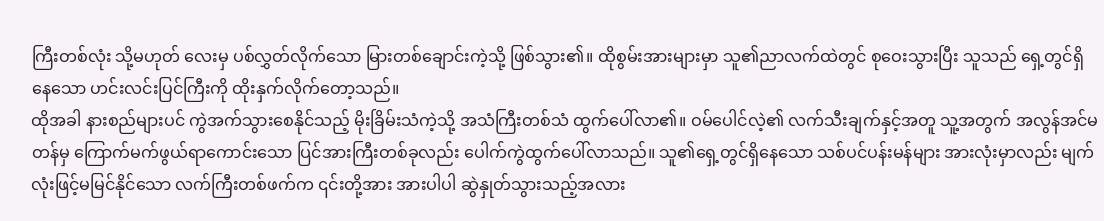ကြီးတစ်လုံး သို့မဟုတ် လေးမှ ပစ်လွှတ်လိုက်သော မြားတစ်ချောင်းကဲ့သို့ ဖြစ်သွား၏။ ထိုစွမ်းအားများမှာ သူ၏ညာလက်ထဲတွင် စုဝေးသွားပြီး သူသည် ရှေ့တွင်ရှိနေသော ဟင်းလင်းပြင်ကြီးကို ထိုးနှက်လိုက်တော့သည်။
ထိုအခါ နားစည်များပင် ကွဲအက်သွားစေနိုင်သည့် မိုးခြိမ်းသံကဲ့သို့ အသံကြီးတစ်သံ ထွက်ပေါ်လာ၏။ ဝမ်ပေါင်လဲ့၏ လက်သီးချက်နှင့်အတူ သူ့အတွက် အလွန်အင်မတန်မှ ကြောက်မက်ဖွယ်ရာကောင်းသော ပြင်အားကြီးတစ်ခုလည်း ပေါက်ကွဲထွက်ပေါ်လာသည်။ သူ၏ရှေ့တွင်ရှိနေသော သစ်ပင်ပန်းမန်များ အားလုံးမှာလည်း မျက်လုံးဖြင့်မမြင်နိုင်သော လက်ကြီးတစ်ဖက်က ၎င်းတို့အား အားပါပါ ဆွဲနှုတ်သွားသည့်အလား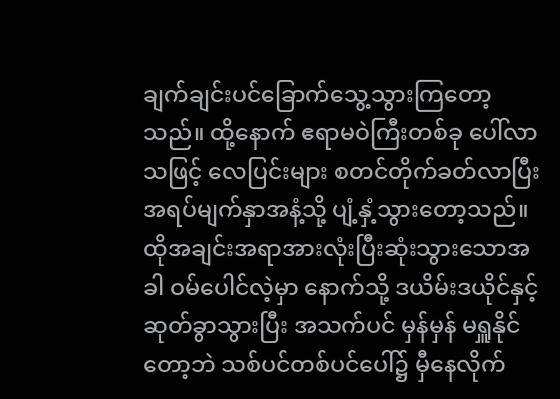ချက်ချင်းပင်ခြောက်သွေ့သွားကြတော့သည်။ ထို့နောက် ဧရာမဝဲကြီးတစ်ခု ပေါ်လာသဖြင့် လေပြင်းများ စတင်တိုက်ခတ်လာပြီး အရပ်မျက်နှာအနံ့သို့ ပျံ့နှံ့သွားတော့သည်။
ထိုအချင်းအရာအားလုံးပြီးဆုံးသွားသောအခါ ဝမ်ပေါင်လဲ့မှာ နောက်သို့ ဒယိမ်းဒယိုင်နှင့် ဆုတ်ခွာသွားပြီး အသက်ပင် မှန်မှန် မရှူနိုင်တော့ဘဲ သစ်ပင်တစ်ပင်ပေါ်၌ မှီနေလိုက်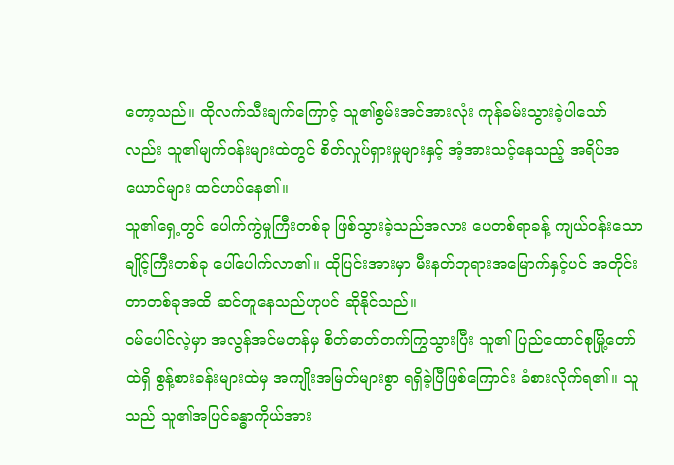တော့သည်။ ထိုလက်သီးချက်ကြောင့် သူ၏စွမ်းအင်အားလုံး ကုန်ခမ်းသွားခဲ့ပါသော်လည်း သူ၏မျက်ဝန်းများထဲတွင် စိတ်လှုပ်ရှားမှုများနှင့် အံ့အားသင့်နေသည့် အရိပ်အယောင်များ ထင်ဟပ်နေ၏။
သူ၏ရှေ့တွင် ပေါက်ကွဲမှုကြီးတစ်ခု ဖြစ်သွားခဲ့သည်အလား ပေတစ်ရာခန့် ကျယ်ဝန်းသော ချိုင့်ကြီးတစ်ခု ပေါ်ပေါက်လာ၏။ ထိုပြင်းအားမှာ မီးနတ်ဘုရားအမြောက်နှင့်ပင် အတိုင်းတာတစ်ခုအထိ ဆင်တူနေသည်ဟုပင် ဆိုနိုင်သည်။
ဝမ်ပေါင်လဲ့မှာ အလွန်အင်မတန်မှ စိတ်ဓာတ်တက်ကြွသွားပြီး သူ၏ ပြည်ထောင်စုမြို့တော်ထဲရှိ စွန့်စားခန်းများထဲမှ အကျိုးအမြတ်များစွာ ရရှိခဲ့ပြီဖြစ်ကြောင်း ခံစားလိုက်ရ၏။ သူသည် သူ၏အပြင်ခန္ဓာကိုယ်အား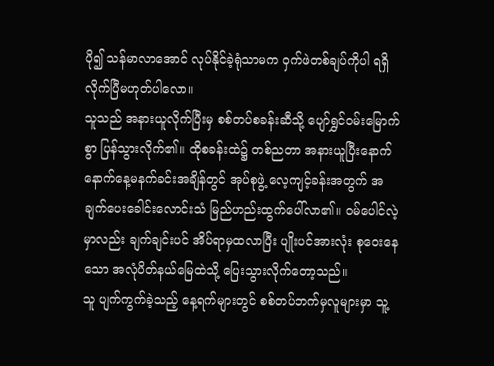ပို၍ သန်မာလာအောင် လုပ်နိုင်ခဲ့ရုံသာမက ဝှက်ဖဲတစ်ချပ်ကိုပါ ရရှိလိုက်ပြီမဟုတ်ပါလော။
သူသည် အနားယူလိုက်ပြီးမှ စစ်တပ်စခန်းဆီသို့ ပျော်ရွှင်ဝမ်းမြောက်စွာ ပြန်သွားလိုက်၏။ ထိုစခန်းထဲ၌ တစ်ညတာ အနားယူပြီးနောက် နောက်နေ့မနက်ခင်းအချိန်တွင် အုပ်စုဖွဲ့ လေ့ကျင့်ခန်းအတွက် အချက်ပေးခေါင်းလောင်းသံ မြည်ဟည်းထွက်ပေါ်လာ၏။ ဝမ်ပေါင်လဲ့မှာလည်း ချက်ချင်းပင် အိပ်ရာမှထလာပြီး ပျိုးပင်အားလုံး စုဝေးနေသော အလုံပိတ်နယ်မြေထဲသို့ ပြေးသွားလိုက်တော့သည်။
သူ ပျက်ကွက်ခဲ့သည့် နေ့ရက်များတွင် စစ်တပ်ဘက်မှလူများမှာ သူ့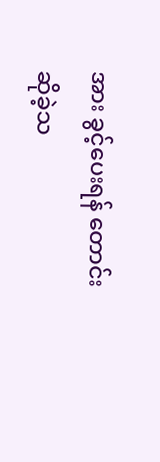အား ခွင့်ပေးရန် တောင်းဆိုခဲ့သ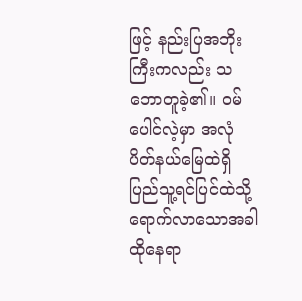ဖြင့် နည်းပြအဘိုးကြီးကလည်း သဘောတူခဲ့၏။ ဝမ်ပေါင်လဲ့မှာ အလုံပိတ်နယ်မြေထဲရှိ ပြည်သူ့ရင်ပြင်ထဲသို့ ရောက်လာသောအခါ ထိုနေရာ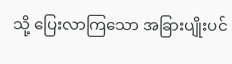သို့ ပြေးလာကြသော အခြားပျိုးပင်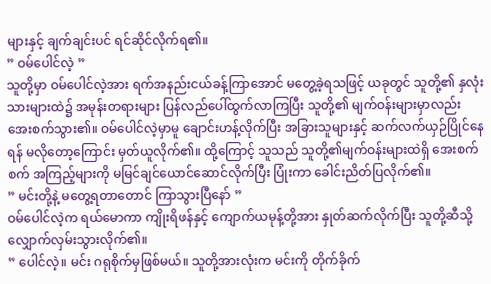များနှင့် ချက်ချင်းပင် ရင်ဆိုင်လိုက်ရ၏။
” ဝမ်ပေါင်လဲ့ ”
သူတို့မှာ ဝမ်ပေါင်လဲ့အား ရက်အနည်းငယ်ခန့်ကြာအောင် မတွေ့ခဲ့ရသဖြင့် ယခုတွင် သူတို့၏ နှလုံးသားများထဲ၌ အမုန်းတရားများ ပြန်လည်ပေါ်ထွက်လာကြပြီး သူတို့၏ မျက်ဝန်းများမှာလည်း အေးစက်သွား၏။ ဝမ်ပေါင်လဲ့မှာမူ ချောင်းဟန့်လိုက်ပြီး အခြားသူများနှင့် ဆက်လက်ယှဉ်ပြိုင်နေရန် မလိုတော့ကြောင်း မှတ်ယူလိုက်၏။ ထို့ကြောင့် သူသည် သူတို့၏မျက်ဝန်းများထဲရှိ အေးစက်စက် အကြည့်များကို မမြင်ချင်ယောင်ဆောင်လိုက်ပြီး ပြုံးကာ ခေါင်းညိတ်ပြလိုက်၏။
” မင်းတို့နဲ့ မတွေ့ရတာတောင် ကြာသွားပြီနော် ”
ဝမ်ပေါင်လဲ့က ရယ်မောကာ ကျိုးရိဖန်နှင့် ကျောက်ယမုန့်တို့အား နှုတ်ဆက်လိုက်ပြီး သူတို့ဆီသို့ လျှောက်လှမ်းသွားလိုက်၏။
” ပေါင်လဲ့။ မင်း ဂရုစိုက်မှဖြစ်မယ်။ သူတို့အားလုံးက မင်းကို တိုက်ခိုက်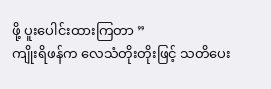ဖို့ ပူးပေါင်းထားကြတာ ”
ကျိုးရိဖန်က လေသံတိုးတိုးဖြင့် သတိပေး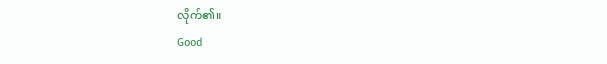လိုက်၏။
Good